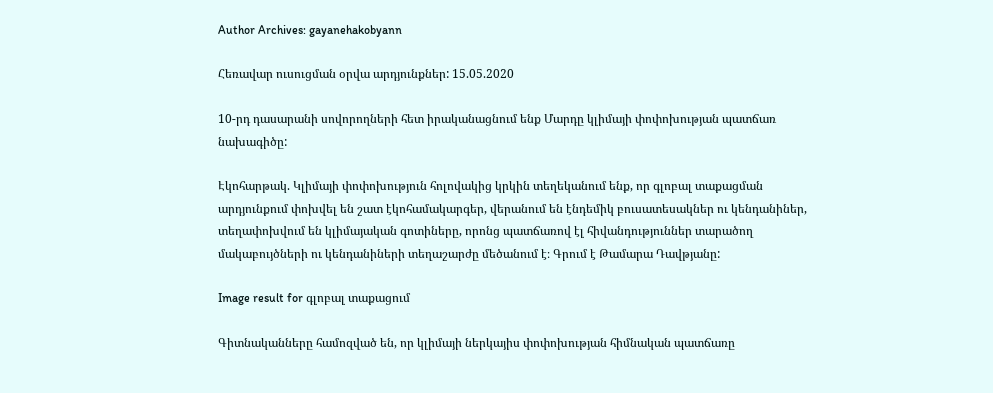Author Archives: gayanehakobyann

Հեռավար ուսուցման օրվա արդյունքներ: 15.05.2020

10-րդ դասարանի սովորողների հետ իրականացնում ենք Մարդը կլիմայի փոփոխության պատճառ նախագիծը:

Էկոհարթակ. Կլիմայի փոփոխություն հոլովակից կրկին տեղեկանում ենք, որ գլոբալ տաքացման արդյունքում փոխվել են շատ էկոհամակարգեր, վերանում են էնդեմիկ բուսատեսակներ ու կենդանիներ, տեղափոխվում են կլիմայական գոտիները, որոնց պատճառով էլ հիվանդություններ տարածող մակաբույծների ու կենդանիների տեղաշարժը մեծանում է։ Գրում է Թամարա Դավթյանը:

Image result for գլոբալ տաքացում

Գիտնականները համոզված են, որ կլիմայի ներկայիս փոփոխության հիմնական պատճառը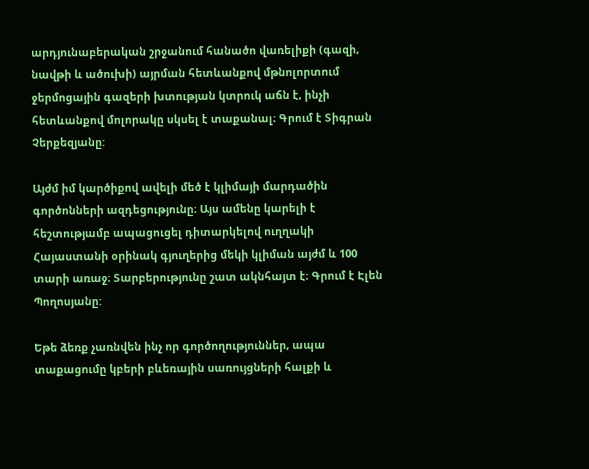արդյունաբերական շրջանում հանածո վառելիքի (գազի, նավթի և ածուխի) այրման հետևանքով մթնոլորտում ջերմոցային գազերի խտության կտրուկ աճն է, ինչի հետևանքով մոլորակը սկսել է տաքանալ։ Գրում է Տիգրան Չերքեզյանը:

Այժմ իմ կարծիքով ավելի մեծ է կլիմայի մարդածին գործոնների ազդեցությունը։ Այս ամենը կարելի է հեշտությամբ ապացուցել դիտարկելով ուղղակի Հայաստանի օրինակ գյուղերից մեկի կլիման այժմ և 100 տարի առաջ։ Տարբերությունը շատ ակնհայտ է։ Գրում է Էլեն Պողոսյանը:

Եթե ձեռք չառնվեն ինչ որ գործողություններ, ապա տաքացումը կբերի բևեռային սառույցների հալքի և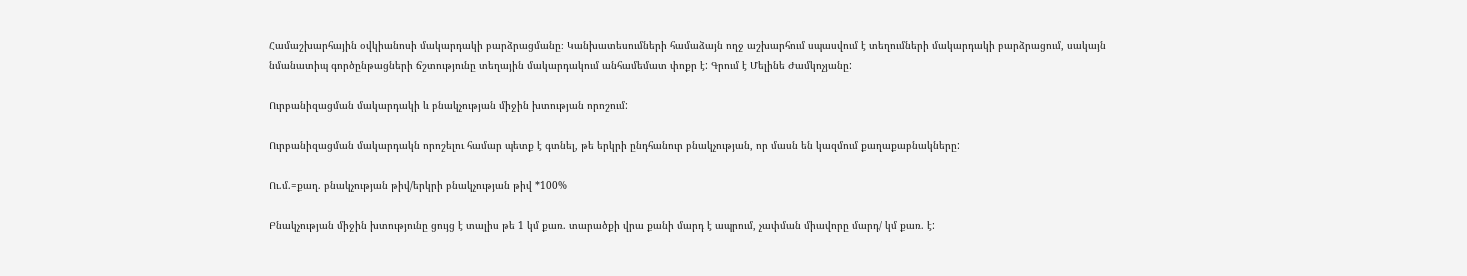Համաշխարհային օվկիանոսի մակարդակի բարձրացմանը։ Կանխատեսումների համաձայն ողջ աշխարհում սպասվում է տեղումների մակարդակի բարձրացում, սակայն նմանատիպ գործընթացների ճշտությունը տեղային մակարդակում անհամեմատ փոքր է: Գրում է Մելինե Ժամկոչյանը:

Ուրբանիզացման մակարդակի և բնակչության միջին խտության որոշում:

Ուրբանիզացման մակարդակն որոշելու համար պետք է գտնել, թե երկրի ընդհանուր բնակչության, որ մասն են կազմում քաղաքաբնակները:

Ու.մ.=քաղ. բնակչության թիվ/երկրի բնակչության թիվ *100%

Բնակչության միջին խտությունը ցույց է տալիս թե 1 կմ քառ. տարածքի վրա քանի մարդ է ապրում, չափման միավորը մարդ/ կմ քառ. է: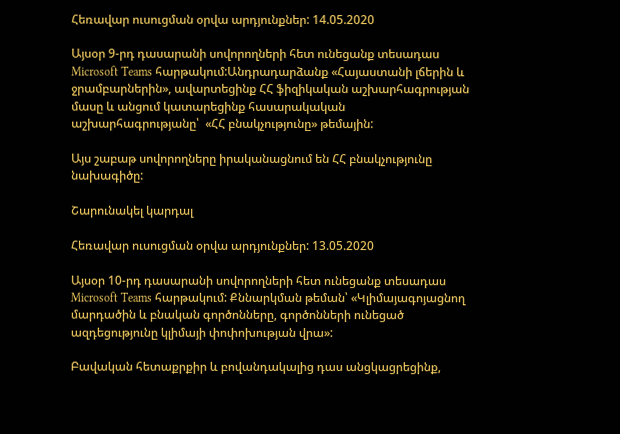Հեռավար ուսուցման օրվա արդյունքներ: 14.05.2020

Այսօր 9-րդ դասարանի սովորողների հետ ունեցանք տեսադաս Microsoft Teams հարթակում:Անդրադարձանք «Հայաստանի լճերին և ջրամբարներին», ավարտեցինք ՀՀ ֆիզիկական աշխարհագրության մասը և անցում կատարեցինք հասարակական աշխարհագրությանը՝  «ՀՀ բնակչությունը» թեմային:

Այս շաբաթ սովորողները իրականացնում են ՀՀ բնակչությունը նախագիծը:

Շարունակել կարդալ

Հեռավար ուսուցման օրվա արդյունքներ: 13.05.2020

Այսօր 10-րդ դասարանի սովորողների հետ ունեցանք տեսադաս Microsoft Teams հարթակում: Քննարկման թեման՝ «Կլիմայագոյացնող մարդածին և բնական գործոնները, գործոնների ունեցած ազդեցությունը կլիմայի փոփոխության վրա»:

Բավական հետաքրքիր և բովանդակալից դաս անցկացրեցինք,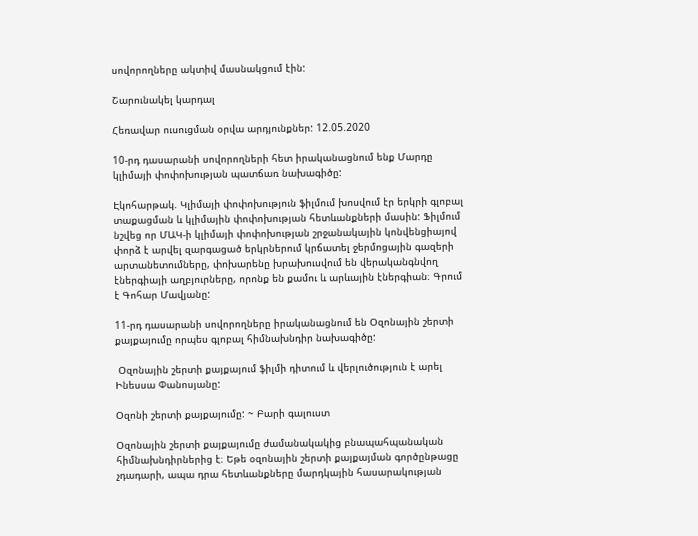սովորողները ակտիվ մասնակցում էին:

Շարունակել կարդալ

Հեռավար ուսուցման օրվա արդյունքներ: 12.05.2020

10-րդ դասարանի սովորողների հետ իրականացնում ենք Մարդը կլիմայի փոփոխության պատճառ նախագիծը:

Էկոհարթակ. Կլիմայի փոփոխություն ֆիլմում խոսվում էր երկրի գլոբալ տաքացման և կլիմային փոփոխության հետևանքների մասին: Ֆիլմում նշվեց որ ՄԱԿ-ի կլիմայի փոփոխության շրջանակային կոնվենցիայով փորձ է արվել զարգացած երկրներում կրճատել ջերմոցային գազերի արտանետումները, փոխարենը խրախուսվում են վերականգնվող էներգիայի աղբյուրները, որոնք են քամու և արևային էներգիան։ Գրում է Գոհար Մավյանը:

11-րդ դասարանի սովորողները իրականացնում են Օզոնային շերտի քայքայումը որպես գլոբալ հիմնախնդիր նախագիծը:

 Օզոնային շերտի քայքայում ֆիլմի դիտում և վերլուծություն է արել Ինեսսա Փանոսյանը:

Օզոնի շերտի քայքայումը: ~ Բարի գալուստ

Օզոնային շերտի քայքայումը ժամանակակից բնապահպանական հիմնախնդիրներից է։ Եթե օզոնային շերտի քայքայման գործընթացը չդադարի, ապա դրա հետևանքները մարդկային հասարակության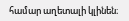համար աղետալի կլինեն։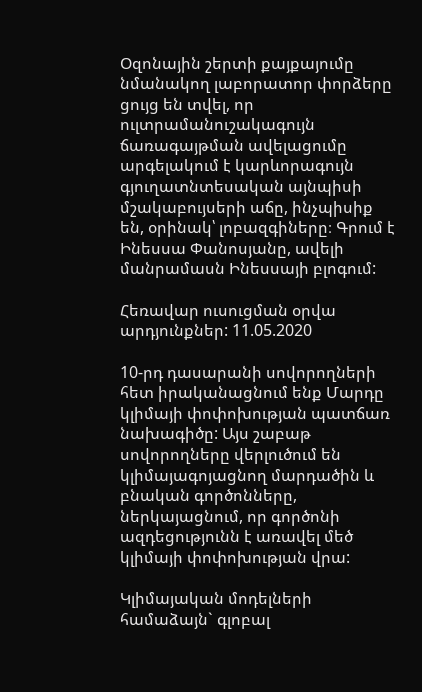Օզոնային շերտի քայքայումը նմանակող լաբորատոր փորձերը ցույց են տվել, որ ուլտրամանուշակագույն ճառագայթման ավելացումը արգելակում է կարևորագույն գյուղատնտեսական այնպիսի մշակաբույսերի աճը, ինչպիսիք են, օրինակ՝ լոբազգիները։ Գրում է Ինեսսա Փանոսյանը, ավելի մանրամասն Ինեսսայի բլոգում:

Հեռավար ուսուցման օրվա արդյունքներ: 11.05.2020

10-րդ դասարանի սովորողների հետ իրականացնում ենք Մարդը կլիմայի փոփոխության պատճառ նախագիծը: Այս շաբաթ սովորողները վերլուծում են կլիմայագոյացնող մարդածին և բնական գործոնները, ներկայացնում, որ գործոնի ազդեցությունն է առավել մեծ կլիմայի փոփոխության վրա:

Կլիմայական մոդելների համաձայն` գլոբալ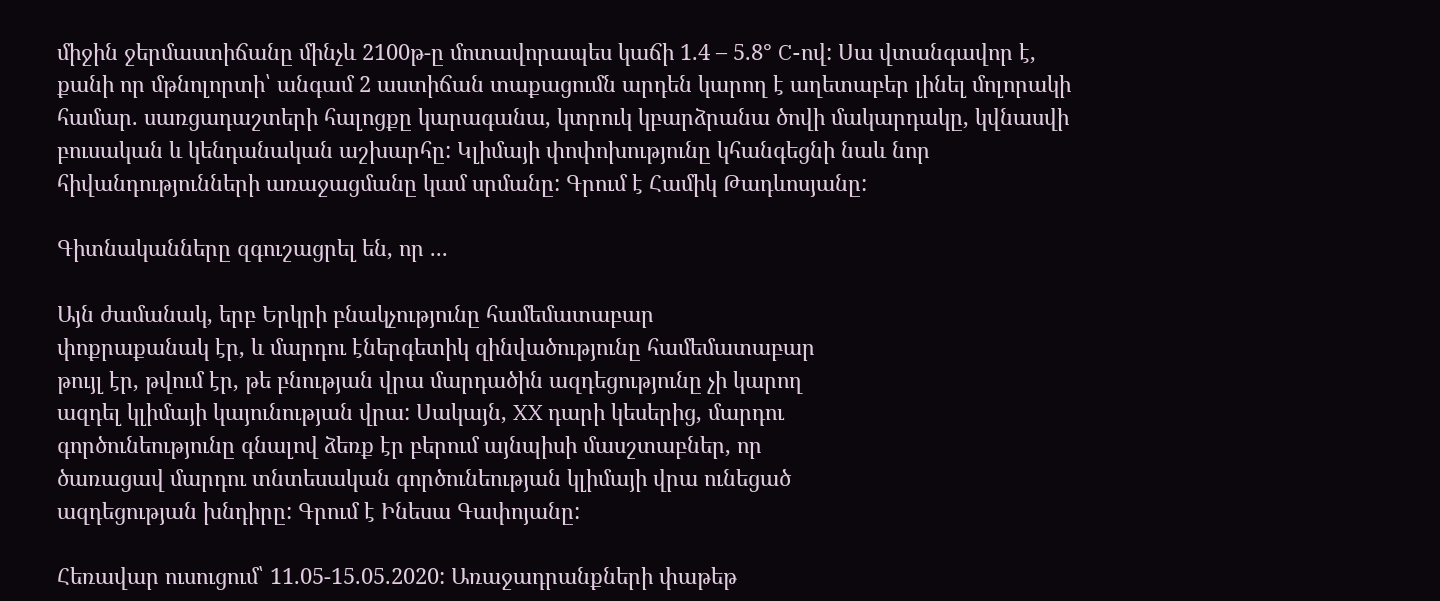միջին ջերմաստիճանը մինչև 2100թ-ը մոտավորապես կաճի 1.4 – 5.8° C-ով: Սա վտանգավոր է, քանի որ մթնոլորտի՝ անգամ 2 աստիճան տաքացումն արդեն կարող է աղետաբեր լինել մոլորակի համար. սառցադաշտերի հալոցքը կարագանա, կտրուկ կբարձրանա ծովի մակարդակը, կվնասվի բուսական և կենդանական աշխարհը: Կլիմայի փոփոխությունը կհանգեցնի նաև նոր հիվանդությունների առաջացմանը կամ սրմանը: Գրում է Համիկ Թադևոսյանը:

Գիտնականները զգուշացրել են, որ ...

Այն ժամանակ, երբ Երկրի բնակչությունը համեմատաբար
փոքրաքանակ էր, և մարդու էներգետիկ զինվածությունը համեմատաբար
թույլ էր, թվում էր, թե բնության վրա մարդածին ազդեցությունը չի կարող
ազդել կլիմայի կայունության վրա: Սակայն, XX դարի կեսերից, մարդու
գործունեությունը գնալով ձեռք էր բերում այնպիսի մասշտաբներ, որ
ծառացավ մարդու տնտեսական գործունեության կլիմայի վրա ունեցած
ազդեցության խնդիրը: Գրում է Ինեսա Գափոյանը:

Հեռավար ուսուցում՝ 11.05-15.05.2020: Առաջադրանքների փաթեթ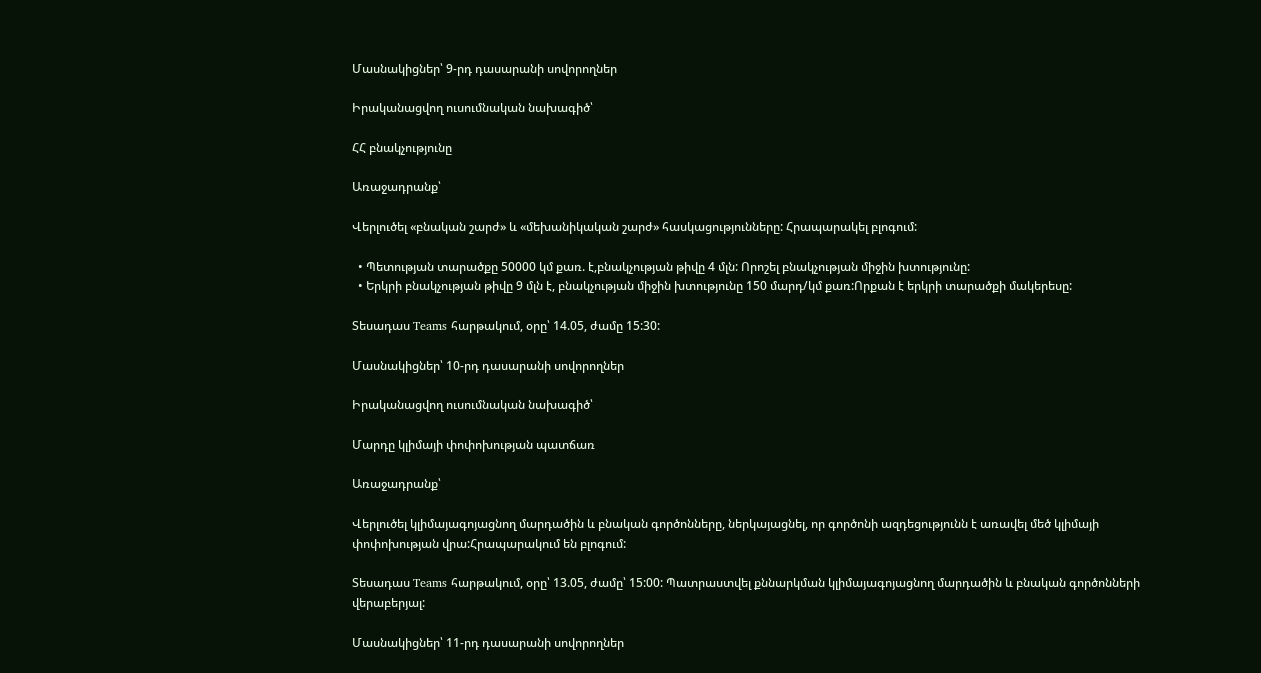Մասնակիցներ՝ 9-րդ դասարանի սովորողներ

Իրականացվող ուսումնական նախագիծ՝

ՀՀ բնակչությունը

Առաջադրանք՝

Վերլուծել «բնական շարժ» և «մեխանիկական շարժ» հասկացությունները: Հրապարակել բլոգում:

  • Պետության տարածքը 50000 կմ քառ. է,բնակչության թիվը 4 մլն: Որոշել բնակչության միջին խտությունը:
  • Երկրի բնակչության թիվը 9 մլն է, բնակչության միջին խտությունը 150 մարդ/կմ քառ:Որքան է երկրի տարածքի մակերեսը:

Տեսադաս Teams հարթակում, օրը՝ 14.05, ժամը 15:30:

Մասնակիցներ՝ 10-րդ դասարանի սովորողներ

Իրականացվող ուսումնական նախագիծ՝

Մարդը կլիմայի փոփոխության պատճառ

Առաջադրանք՝

Վերլուծել կլիմայագոյացնող մարդածին և բնական գործոնները, ներկայացնել, որ գործոնի ազդեցությունն է առավել մեծ կլիմայի փոփոխության վրա:Հրապարակում են բլոգում:

Տեսադաս Teams հարթակում, օրը՝ 13.05, ժամը՝ 15:00: Պատրաստվել քննարկման կլիմայագոյացնող մարդածին և բնական գործոնների վերաբերյալ:

Մասնակիցներ՝ 11-րդ դասարանի սովորողներ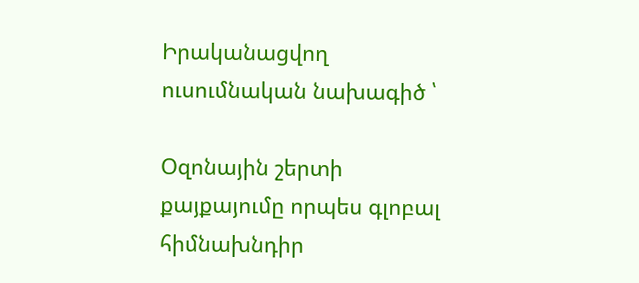Իրականացվող ուսումնական նախագիծ ՝

Օզոնային շերտի քայքայումը որպես գլոբալ հիմնախնդիր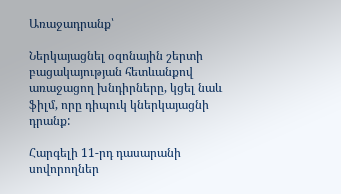Առաջադրանք՝

Ներկայացնել օզոնային շերտի բացակայության հետևանքով առաջացող խնդիրները, կցել նաև ֆիլմ, որը դիպուկ կներկայացնի դրանք:

Հարգելի 11-րդ դասարանի սովորողներ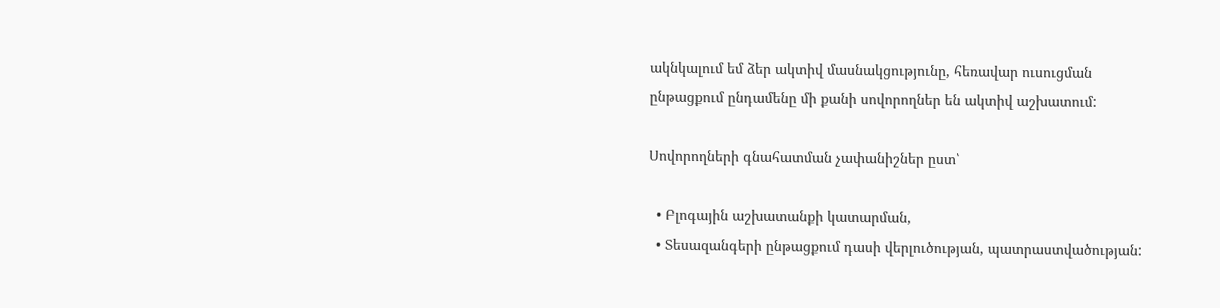ակնկալում եմ ձեր ակտիվ մասնակցությունը, հեռավար ուսուցման ընթացքում ընդամենը մի քանի սովորողներ են ակտիվ աշխատում:

Սովորողների գնահատման չափանիշներ ըստ՝

  • Բլոգային աշխատանքի կատարման,
  • Տեսազանգերի ընթացքում դասի վերլուծության, պատրաստվածության: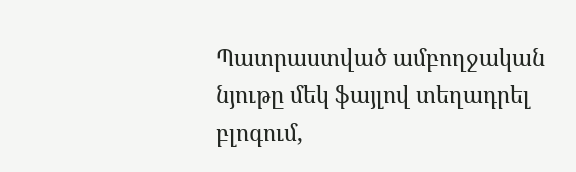Պատրաստված ամբողջական նյութը մեկ ֆայլով տեղադրել բլոգում,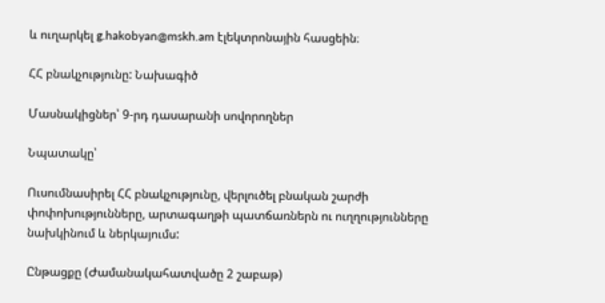և ուղարկել g.hakobyan@mskh.am էլեկտրոնային հասցեին։

ՀՀ բնակչությունը: Նախագիծ

Մասնակիցներ՝ 9-րդ դասարանի սովորողներ

Նպատակը՝

Ուսումնասիրել ՀՀ բնակչությունը, վերլուծել բնական շարժի փոփոխությունները, արտագաղթի պատճառներն ու ուղղությունները նախկինում և ներկայումս:

Ընթացքը (Ժամանակահատվածը 2 շաբաթ)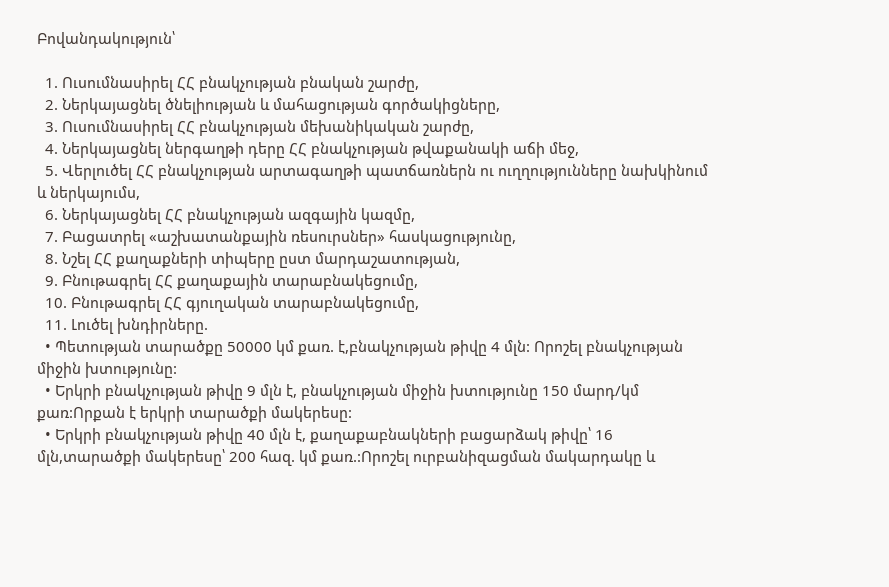Բովանդակություն՝

  1. Ուսումնասիրել ՀՀ բնակչության բնական շարժը,
  2. Ներկայացնել ծնելիության և մահացության գործակիցները,
  3. Ուսումնասիրել ՀՀ բնակչության մեխանիկական շարժը,
  4. Ներկայացնել ներգաղթի դերը ՀՀ բնակչության թվաքանակի աճի մեջ,
  5. Վերլուծել ՀՀ բնակչության արտագաղթի պատճառներն ու ուղղությունները նախկինում և ներկայումս,
  6. Ներկայացնել ՀՀ բնակչության ազգային կազմը,
  7. Բացատրել «աշխատանքային ռեսուրսներ» հասկացությունը,
  8. Նշել ՀՀ քաղաքների տիպերը ըստ մարդաշատության,
  9. Բնութագրել ՀՀ քաղաքային տարաբնակեցումը,
  10. Բնութագրել ՀՀ գյուղական տարաբնակեցումը,
  11. Լուծել խնդիրները.
  • Պետության տարածքը 50000 կմ քառ. է,բնակչության թիվը 4 մլն: Որոշել բնակչության միջին խտությունը:
  • Երկրի բնակչության թիվը 9 մլն է, բնակչության միջին խտությունը 150 մարդ/կմ քառ:Որքան է երկրի տարածքի մակերեսը:
  • Երկրի բնակչության թիվը 40 մլն է, քաղաքաբնակների բացարձակ թիվը՝ 16 մլն,տարածքի մակերեսը՝ 200 հազ. կմ քառ.:Որոշել ուրբանիզացման մակարդակը և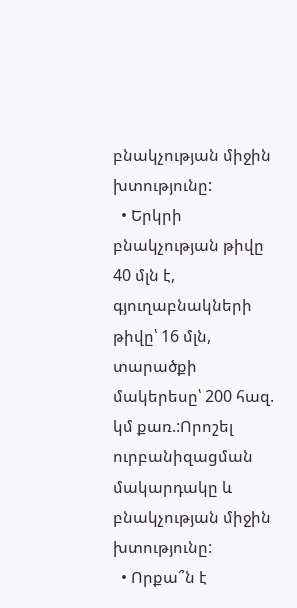բնակչության միջին խտությունը:
  • Երկրի բնակչության թիվը 40 մլն է, գյուղաբնակների թիվը՝ 16 մլն, տարածքի մակերեսը՝ 200 հազ. կմ քառ.:Որոշել ուրբանիզացման մակարդակը և բնակչության միջին խտությունը:
  • Որքա՞ն է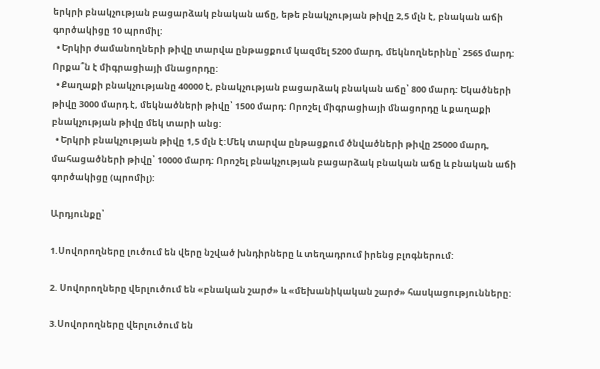երկրի բնակչության բացարձակ բնական աճը, եթե բնակչության թիվը 2,5 մլն է, բնական աճի գործակիցը 10 պրոմիլ:
  • Երկիր ժամանողների թիվը տարվա ընթացքում կազմել 5200 մարդ, մեկնողներինը՝ 2565 մարդ: Որքա՞ն է միգրացիայի մնացորդը:
  • Քաղաքի բնակչությանը 40000 է, բնակչության բացարձակ բնական աճը՝ 800 մարդ: Եկածների թիվը 3000 մարդ է, մեկնածների թիվը՝ 1500 մարդ: Որոշել միգրացիայի մնացորդը և քաղաքի բնակչության թիվը մեկ տարի անց:
  • Երկրի բնակչության թիվը 1,5 մլն է:Մեկ տարվա ընթացքում ծնվածների թիվը 25000 մարդ, մահացածների թիվը՝ 10000 մարդ: Որոշել բնակչության բացարձակ բնական աճը և բնական աճի գործակիցը (պրոմիլ):

Արդյունքը՝

1.Սովորողները լուծում են վերը նշված խնդիրները և տեղադրում իրենց բլոգներում:

2. Սովորողները վերլուծում են «բնական շարժ» և «մեխանիկական շարժ» հասկացությունները:

3.Սովորողները վերլուծում են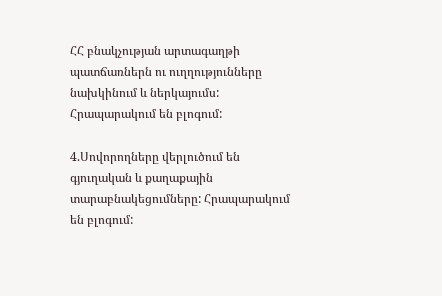ՀՀ բնակչության արտագաղթի պատճառներն ու ուղղությունները նախկինում և ներկայումս: Հրապարակում են բլոգում:

4.Սովորողները վերլուծում են գյուղական և քաղաքային տարաբնակեցումները: Հրապարակում են բլոգում: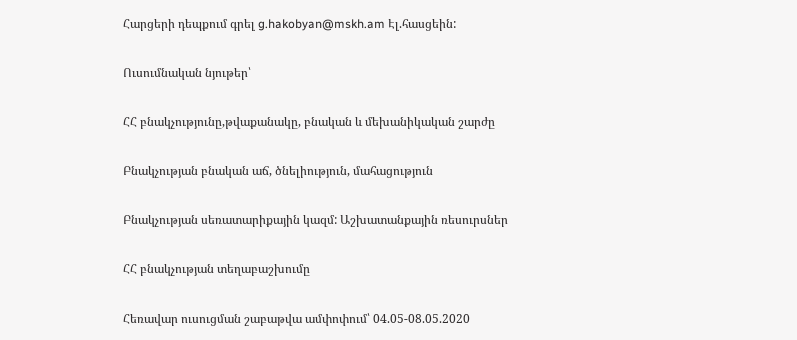Հարցերի դեպքում գրել g.hakobyan@mskh.am Էլ.հասցեին:

Ուսումնական նյութեր՝

ՀՀ բնակչությունը,թվաքանակը, բնական և մեխանիկական շարժը

Բնակչության բնական աճ, ծնելիություն, մահացություն

Բնակչության սեռատարիքային կազմ: Աշխատանքային ռեսուրսներ

ՀՀ բնակչության տեղաբաշխումը

Հեռավար ուսուցման շաբաթվա ամփոփում՝ 04.05-08.05.2020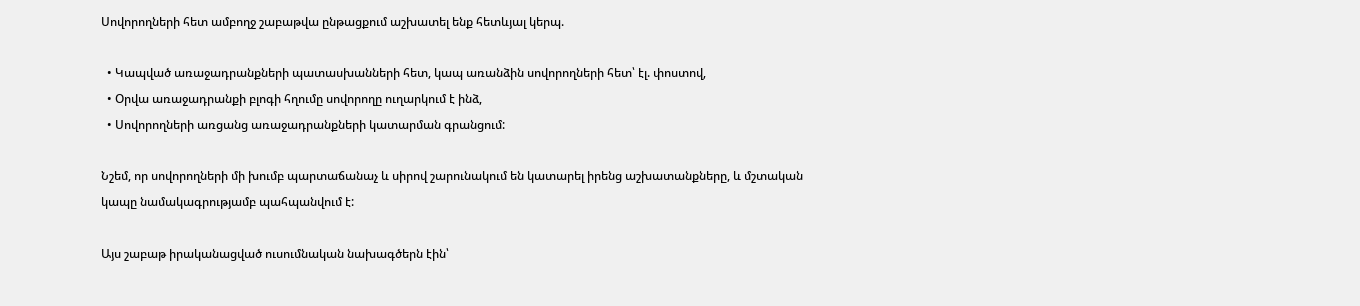Սովորողների հետ ամբողջ շաբաթվա ընթացքում աշխատել ենք հետևյալ կերպ.

  • Կապված առաջադրանքների պատասխանների հետ, կապ առանձին սովորողների հետ՝ էլ. փոստով,
  • Օրվա առաջադրանքի բլոգի հղումը սովորողը ուղարկում է ինձ,
  • Սովորողների առցանց առաջադրանքների կատարման գրանցում:

Նշեմ, որ սովորողների մի խումբ պարտաճանաչ և սիրով շարունակում են կատարել իրենց աշխատանքները, և մշտական կապը նամակագրությամբ պահպանվում է:

Այս շաբաթ իրականացված ուսումնական նախագծերն էին՝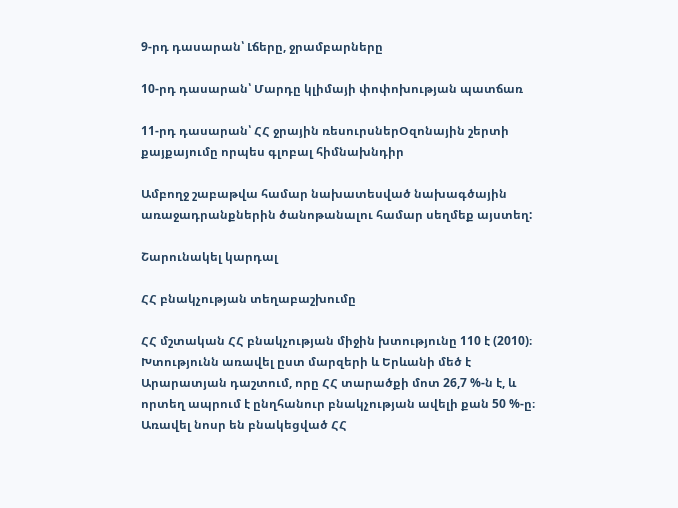9-րդ դասարան՝ Լճերը, ջրամբարները

10-րդ դասարան՝ Մարդը կլիմայի փոփոխության պատճառ

11-րդ դասարան՝ ՀՀ ջրային ռեսուրսներՕզոնային շերտի քայքայումը որպես գլոբալ հիմնախնդիր

Ամբողջ շաբաթվա համար նախատեսված նախագծային առաջադրանքներին ծանոթանալու համար սեղմեք այստեղ:

Շարունակել կարդալ

ՀՀ բնակչության տեղաբաշխումը

ՀՀ մշտական ՀՀ բնակչության միջին խտությունը 110 է (2010)։ Խտությունն առավել ըստ մարզերի և Երևանի մեծ է Արարատյան դաշտում, որը ՀՀ տարածքի մոտ 26,7 %-ն է, և որտեղ ապրում է ընղհանուր բնակչության ավելի քան 50 %-ը։ Առավել նոսր են բնակեցված ՀՀ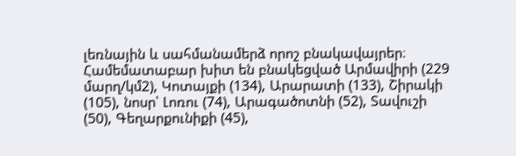լեռնային և սահմանամերձ որոշ բնակավայրեր։ Համեմատաբար խիտ են բնակեցված Արմավիրի (229 մարղ/կմ2), Կոտայքի (134), Արարատի (133), Շիրակի (105), նոսր՝ Լոռու (74), Արագածոտնի (52), Տավուշի (50), Գեղարքունիքի (45),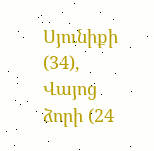Սյունիքի (34), Վայոց ձորի (24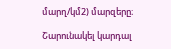մարղ/կմ2) մարզերը։

Շարունակել կարդալ